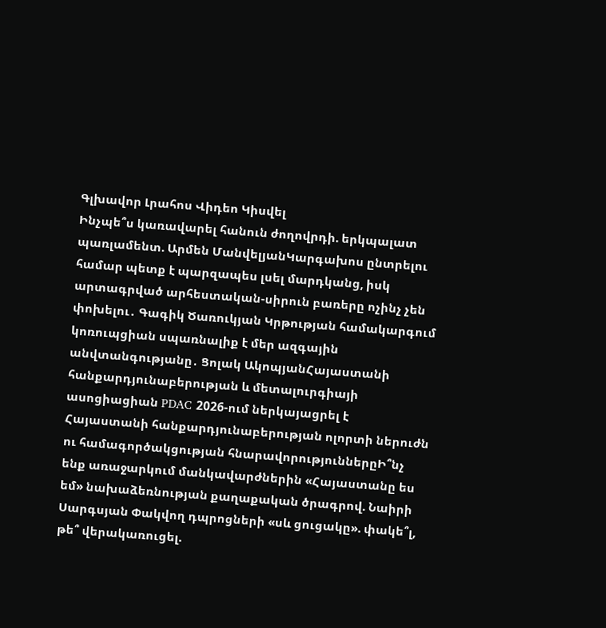Գլխավոր Լրահոս Վիդեո Կիսվել
Ինչպե՞ս կառավարել հանուն ժողովրդի. երկպալատ պառլամենտ. Արմեն ՄանվելյանԿարգախոս ընտրելու համար պետք է պարզապես լսել մարդկանց, իսկ արտագրված արհեստական-սիրուն բառերը ոչինչ չեն փոխելու․ Գագիկ Ծառուկյան Կրթության համակարգում կոռուպցիան սպառնալիք է մեր ազգային անվտանգությանը․ Ցոլակ ԱկոպյանՀայաստանի հանքարդյունաբերության և մետալուրգիայի ասոցիացիան PDAC 2026-ում ներկայացրել է Հայաստանի հանքարդյունաբերության ոլորտի ներուժն ու համագործակցության հնարավորություններըԻ՞նչ ենք առաջարկում մանկավարժներին «Հայաստանը ես եմ» նախաձեռնության քաղաքական ծրագրով. Նաիրի Սարգսյան Փակվող դպրոցների «սև ցուցակը». փակե՞լ, թե՞ վերակառուցել.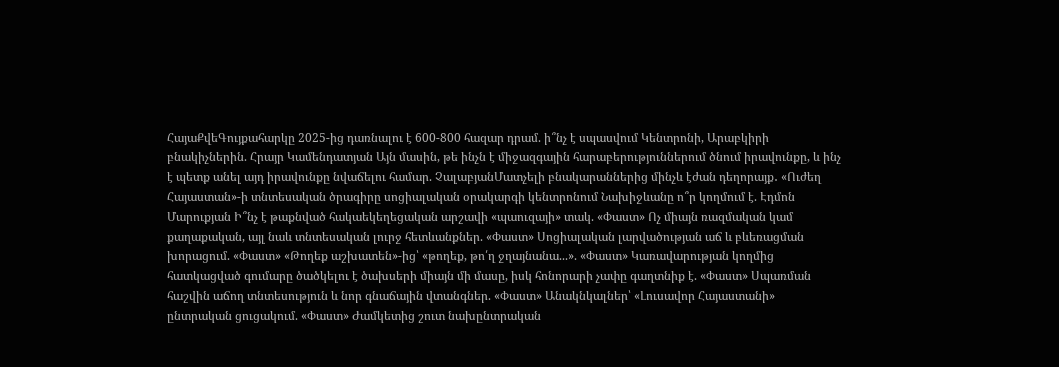ՀայաՔվեԳույքահարկը 2025-ից դառնալու է 600-800 հազար դրամ. ի՞նչ է սպասվում Կենտրոնի, Արաբկիրի բնակիչներին. Հրայր Կամենդատյան Այն մասին, թե ինչն է միջազգային հարաբերություններում ծնում իրավունքը, և ինչ է պետք անել այդ իրավունքը նվաճելու համար. ՉալաբյանՄատչելի բնակարաններից մինչև էժան դեղորայք․ «Ուժեղ Հայաստան»-ի տնտեսական ծրագիրը սոցիալական օրակարգի կենտրոնում Նախիջևանը ո՞ր կողմում է. Էդմոն Մարուքյան Ի՞նչ է թաքնված հակաեկեղեցական արշավի «պաուզայի» տակ. «Փաստ» Ոչ միայն ռազմական կամ քաղաքական, այլ նաև տնտեսական լուրջ հետևանքներ. «Փաստ» Սոցիալական լարվածության աճ և բևեռացման խորացում. «Փաստ» «Թողեք աշխատեն»-ից՝ «թողեք, թո՛ղ ջղայնանա...». «Փաստ» Կառավարության կողմից հատկացված գումարը ծածկելու է ծախսերի միայն մի մասը, իսկ հոնորարի չափը գաղտնիք է. «Փաստ» Սպառման հաշվին աճող տնտեսություն և նոր գնաճային վտանգներ. «Փաստ» Անակնկալներ՝ «Լուսավոր Հայաստանի» ընտրական ցուցակում. «Փաստ» Ժամկետից շուտ նախընտրական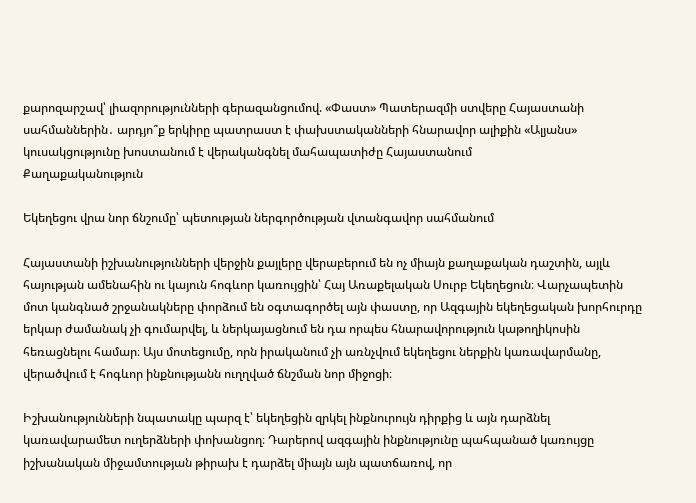քարոզարշավ՝ լիազորությունների գերազանցումով. «Փաստ» Պատերազմի ստվերը Հայաստանի սահմաններին․ արդյո՞ք երկիրը պատրաստ է փախստականների հնարավոր ալիքին «Ալյանս» կուսակցությունը խոստանում է վերականգնել մահապատիժը Հայաստանում
Քաղաքականություն

Եկեղեցու վրա նոր ճնշումը՝ պետության ներգործության վտանգավոր սահմանում

Հայաստանի իշխանությունների վերջին քայլերը վերաբերում են ոչ միայն քաղաքական դաշտին, այլև հայության ամենահին ու կայուն հոգևոր կառույցին՝ Հայ Առաքելական Սուրբ Եկեղեցուն։ Վարչապետին մոտ կանգնած շրջանակները փորձում են օգտագործել այն փաստը, որ Ազգային եկեղեցական խորհուրդը երկար ժամանակ չի գումարվել, և ներկայացնում են դա որպես հնարավորություն կաթողիկոսին հեռացնելու համար։ Այս մոտեցումը, որն իրականում չի առնչվում եկեղեցու ներքին կառավարմանը, վերածվում է հոգևոր ինքնությանն ուղղված ճնշման նոր միջոցի։

Իշխանությունների նպատակը պարզ է՝ եկեղեցին զրկել ինքնուրույն դիրքից և այն դարձնել կառավարամետ ուղերձների փոխանցող։ Դարերով ազգային ինքնությունը պահպանած կառույցը իշխանական միջամտության թիրախ է դարձել միայն այն պատճառով, որ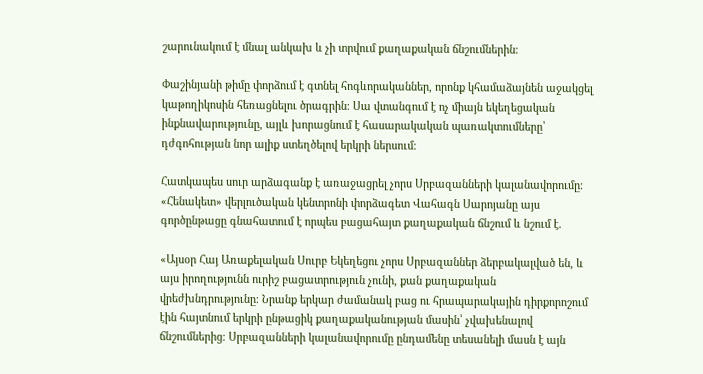շարունակում է մնալ անկախ և չի տրվում քաղաքական ճնշումներին։

Փաշինյանի թիմը փորձում է գտնել հոգևորականներ, որոնք կհամաձայնեն աջակցել կաթողիկոսին հեռացնելու ծրագրին։ Սա վտանգում է ոչ միայն եկեղեցական ինքնավարությունը, այլև խորացնում է հասարակական պառակտումները՝ դժգոհության նոր ալիք ստեղծելով երկրի ներսում։

Հատկապես սուր արձագանք է առաջացրել չորս Սրբազանների կալանավորումը։ «Հենակետ» վերլուծական կենտրոնի փորձագետ Վահագն Սարոյանը այս գործընթացը գնահատում է որպես բացահայտ քաղաքական ճնշում և նշում է.

«Այսօր Հայ Առաքելական Սուրբ Եկեղեցու չորս Սրբազաններ ձերբակալված են, և այս իրողությունն ուրիշ բացատրություն չունի, քան քաղաքական վրեժխնդրությունը։ Նրանք երկար ժամանակ բաց ու հրապարակային դիրքորոշում էին հայտնում երկրի ընթացիկ քաղաքականության մասին՝ չվախենալով ճնշումներից։ Սրբազանների կալանավորումը ընդամենը տեսանելի մասն է այն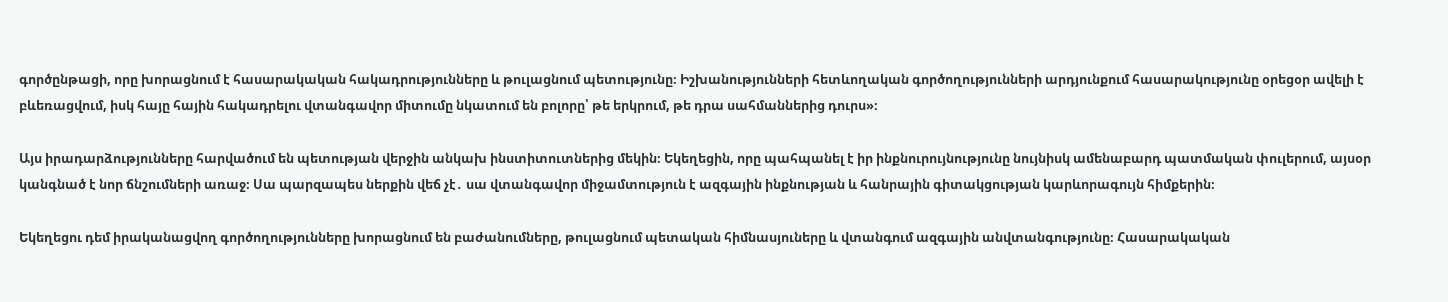գործընթացի, որը խորացնում է հասարակական հակադրությունները և թուլացնում պետությունը։ Իշխանությունների հետևողական գործողությունների արդյունքում հասարակությունը օրեցօր ավելի է բևեռացվում, իսկ հայը հային հակադրելու վտանգավոր միտումը նկատում են բոլորը՝ թե երկրում, թե դրա սահմաններից դուրս»։

Այս իրադարձությունները հարվածում են պետության վերջին անկախ ինստիտուտներից մեկին։ Եկեղեցին, որը պահպանել է իր ինքնուրույնությունը նույնիսկ ամենաբարդ պատմական փուլերում, այսօր կանգնած է նոր ճնշումների առաջ։ Սա պարզապես ներքին վեճ չէ․ սա վտանգավոր միջամտություն է ազգային ինքնության և հանրային գիտակցության կարևորագույն հիմքերին։

Եկեղեցու դեմ իրականացվող գործողությունները խորացնում են բաժանումները, թուլացնում պետական հիմնասյուները և վտանգում ազգային անվտանգությունը։ Հասարակական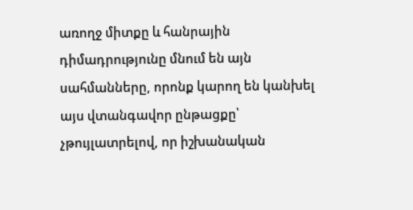առողջ միտքը և հանրային դիմադրությունը մնում են այն սահմանները, որոնք կարող են կանխել այս վտանգավոր ընթացքը՝ չթույլատրելով, որ իշխանական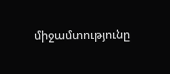միջամտությունը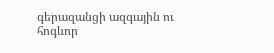գերազանցի ազգային ու հոգևոր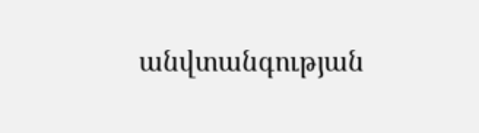անվտանգության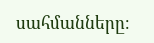սահմանները։